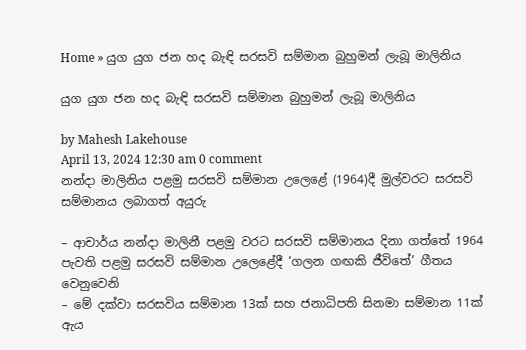Home » යුග යුග ජන හද බැඳි සරසවි සම්මාන බුහුමන් ලැබූ මාලිනිය

යුග යුග ජන හද බැඳි සරසවි සම්මාන බුහුමන් ලැබූ මාලිනිය

by Mahesh Lakehouse
April 13, 2024 12:30 am 0 comment
නන්දා මාලිනිය පළමු සරසවි සම්මාන උලෙළේ (1964)දී මුල්වරට සරසවි සම්මානය ලබාගත් අයුරු

– ආචාර්ය නන්දා මාලිනී පළමු වරට සරසවි සම්මානය දිනා ගත්තේ 1964 පැවති පළමු සරසවි සම්මාන උලෙළේදී ‘ගලන ගඟකි ජීවිතේ’ ගීතය වෙනුවෙනි
– මේ දක්වා සරසවිය සම්මාන 13ක් සහ ජනාධිපති සිනමා සම්මාන 11ක් ඇය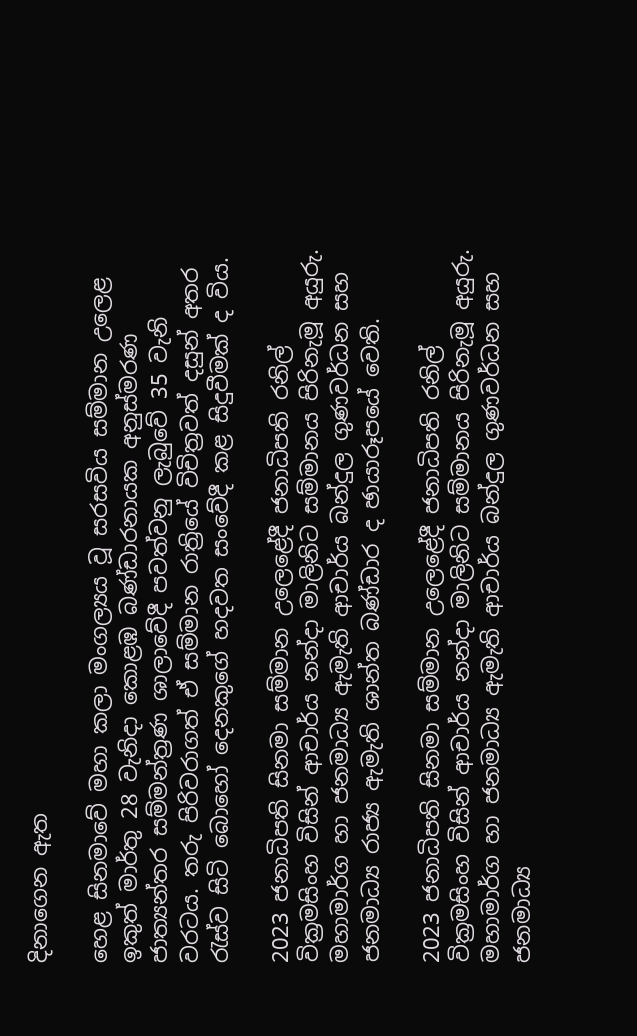දිනාගෙන ඇත

හෙළ සිනමාවේ මහා කලා මංගල්‍යය වූ සරසවිය සම්මාන උලෙළ ඉකුත් මාර්තු 28 වැනිදා කොළඹ බණ්ඩාරනායක අනුස්මරණ ජාත්‍යන්තර සම්මන්ත්‍රණ ශාලාවේදී පවත්වනු ලැබුවේ 35 වැනි වරටය. තරු පිරිවරාගත් ඒ සම්මාන රාත්‍රියේ විචිත්‍රවත් දසුන් අතර රැස්ව සිටි බොහෝ දෙනකුගේ හදවත සංවේදී කළ සිදුවීමක් ද විය.

2023 ජනාධිපති සිනමා සම්මාන උලෙළේදී ජනාධිපති රනිල් වික්‍රමසිංහ විසින් ආචාර්ය නන්දා මාලිනිට සම්මානය පිරිනැමූ අයුරු. මහාමාර්ග හා ජනමාධ්‍ය ඇමැති ආචාර්ය බන්දුල ගුණවර්ධන සහ ජනමාධ්‍ය රාජ්‍ය ඇමැති ශාන්ත බණ්ඩාර ද ඡායාරූපයේ වෙති.

2023 ජනාධිපති සිනමා සම්මාන උලෙළේදී ජනාධිපති රනිල් වික්‍රමසිංහ විසින් ආචාර්ය නන්දා මාලිනිට සම්මානය පිරිනැමූ අයුරු. මහාමාර්ග හා ජනමාධ්‍ය ඇමැති ආචාර්ය බන්දුල ගුණවර්ධන සහ ජනමාධ්‍ය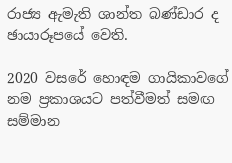රාජ්‍ය ඇමැති ශාන්ත බණ්ඩාර ද ඡායාරූපයේ වෙති.

2020 වසරේ හොඳම ගායිකාවගේ නම ප්‍රකාශයට පත්වීමත් සමඟ සම්මාන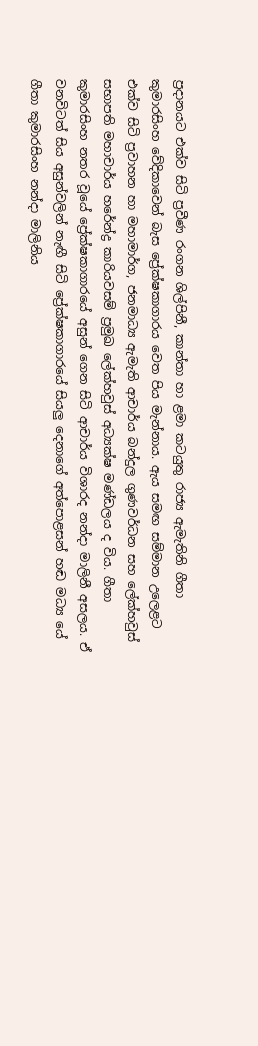ප්‍රදානයට එක්ව සිටි ප්‍රවීණ රංගන ශිල්පිනී, කාන්තා හා ළමා කටයුතු රාජ්‍ය ඇමැතිනි ගීතා කුමාරසිංහ වේදිකාවෙන් බැස ප්‍රේක්ෂකාගාරය වෙත පිය මැන්නාය. ඇය සමඟ සම්මාන උලෙළට එක්ව සිටි ප්‍රවාහන හා මහාමාර්ග, ජනමාධ්‍ය ඇමැති ආචාර්ය බන්දුල ගුණවර්ධන සහ ලේක්හවුස් සභාපති මහාචාර්ය හරේන්ද්‍ර කාරියවසම් ප්‍රමුඛ ලේක්හවුස් අධ්‍යක්ෂ මණ්ඩලය ද විය. ගීතා කුමාරසිංහ නතර වූයේ ප්‍රේක්ෂකාගාරයේ අසුන් ගෙන සිටි ආචාර්ය විශාරද නන්දා මාලිනී අසලය. ඒ වනවිටත් සිය අසුන්වලින් නැඟී සිටි ප්‍රේක්ෂකාගාරයේ සියලු දෙනාගේ අත්පොළසන් හඬ මධ්‍ය යේ ගීතා කුමාරසිංහ නන්දා මාලිනිය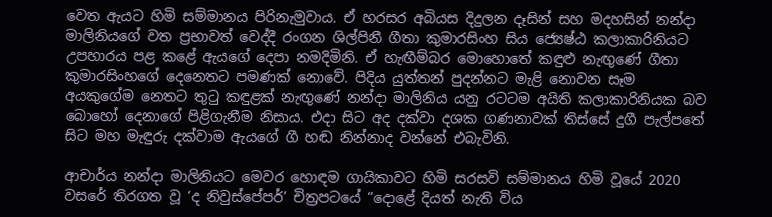වෙත ඇයට හිමි සම්මානය පිරිනැමුවාය. ඒ හරසර අබියස දිදුලන දෑසින් සහ මදහසින් නන්දා මාලිනියගේ වත ප්‍රභාවත් වෙද්දී රංගන ශිල්පිනී ගීතා කුමාරසිංහ සිය ජ්‍යෙෂ්ඨ කලාකාරිනියට උපහාරය පළ කළේ ඇයගේ දෙපා නමදිමිනි. ඒ හැඟීම්බර මොහොතේ කඳුළු නැඟුණේ ගීතා කුමාරසිංහගේ දෙනෙතට පමණක් නොවේ. පිදිය යුත්තන් පුදන්නට මැළි නොවන සෑම අයකුගේම නෙතට තුටු කඳුළක් නැඟුණේ නන්දා මාලිනිය යනු රටටම අයිති කලාකාරිනියක බව බොහෝ දෙනාගේ පිළිගැනීම නිසාය. එදා සිට අද දක්වා දශක ගණනාවක් තිස්සේ දුගී පැල්පතේ සිට මහ මැඳුරු දක්වාම ඇයගේ ගී හඬ නින්නාද වන්නේ එබැවිනි.

ආචාර්ය නන්දා මාලිනියට මෙවර හොඳම ගායිකාවට හිමි සරසවි සම්මානය හිමි වූයේ 2020 වසරේ තිරගත වූ ‘ද නිවුස්පේපර්’ චිත්‍රපටයේ “දොළේ දියත් නැති විය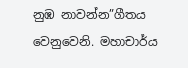නුඹ නාවන්න”ගීතය වෙනුවෙනි. මහාචාර්ය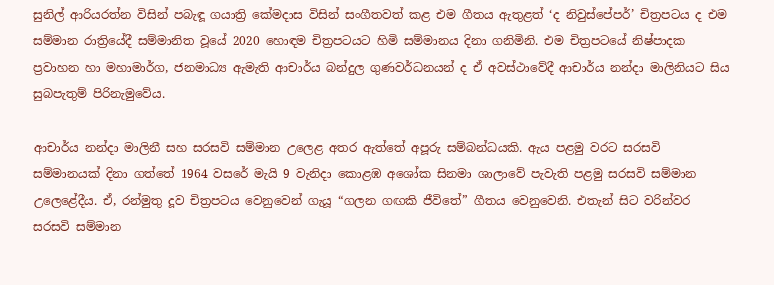සුනිල් ආරියරත්න විසින් පබැඳූ ගයාත්‍රි කේමදාස විසින් සංගීතවත් කළ එම ගීතය ඇතුළත් ‘ද නිවුස්පේපර්’ චිත්‍රපටය ද එම සම්මාන රාත්‍රියේදී සම්මානිත වූයේ 2020 හොඳම චිත්‍රපටයට හිමි සම්මානය දිනා ගනිමිනි. එම චිත්‍රපටයේ නිෂ්පාදක ප්‍රවාහන හා මහාමාර්ග, ජනමාධ්‍ය ඇමැති ආචාර්ය බන්දුල ගුණවර්ධනයන් ද ඒ අවස්ථාවේදී ආචාර්ය නන්දා මාලිනියට සිය සුබපැතුම් පිරිනැමුවේය.

ආචාර්ය නන්දා මාලිනී සහ සරසවි සම්මාන උලෙළ අතර ඇත්තේ අපූරු සම්බන්ධයකි. ඇය පළමු වරට සරසවි සම්මානයක් දිනා ගත්තේ 1964 වසරේ මැයි 9 වැනිදා කොළඹ අශෝක සිනමා ශාලාවේ පැවැති පළමු සරසවි සම්මාන උලෙළේදීය. ඒ, රන්මුතු දූව චිත්‍රපටය වෙනුවෙන් ගැයූ “ගලන ගඟකි ජීවිතේ” ගීතය වෙනුවෙනි. එතැන් සිට වරින්වර සරසවි සම්මාන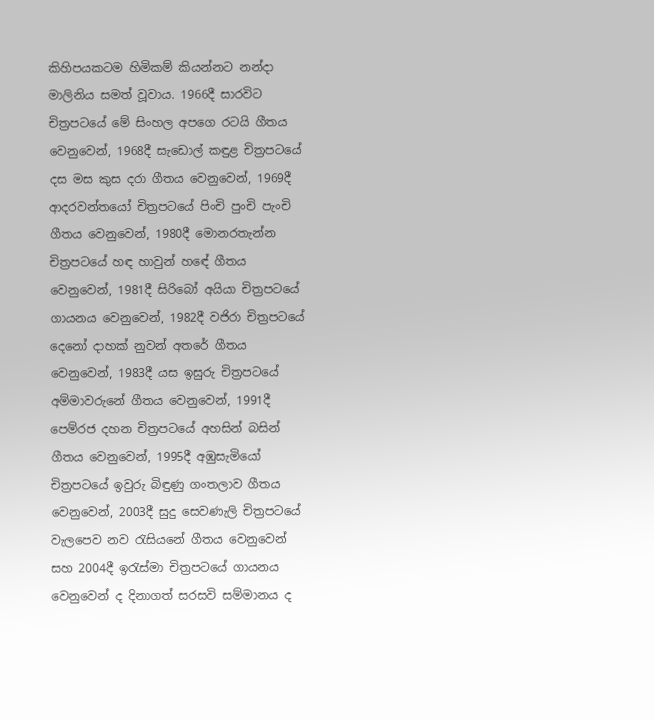කිහිපයකටම හිමිකම් කියන්නට නන්දා මාලිනිය සමත් වූවාය. 1966දී සාරවිට චිත්‍රපටයේ මේ සිංහල අපගෙ රටයි ගීතය වෙනුවෙන්, 1968දී සැඩොල් කඳුළ චිත්‍රපටයේ දස මස කුස දරා ගීතය වෙනුවෙන්, 1969දී ආදරවන්තයෝ චිත්‍රපටයේ පිංචි පුංචි පැංචි ගීතය වෙනුවෙන්, 1980දී මොනරතැන්න චිත්‍රපටයේ හඳ හාවුන් හඳේ ගීතය වෙනුවෙන්, 1981දී සිරිබෝ අයියා චිත්‍රපටයේ ගායනය වෙනුවෙන්, 1982දී වජිරා චිත්‍රපටයේ දෙනෝ දාහක් නුවන් අතරේ ගීතය වෙනුවෙන්, 1983දී යස ඉසුරු චිත්‍රපටයේ අම්මාවරුනේ ගීතය වෙනුවෙන්, 1991දී පෙම්රජ දහන චිත්‍රපටයේ අහසින් බසින් ගීතය වෙනුවෙන්, 1995දී අඹුසැමියෝ චිත්‍රපටයේ ඉවුරු බිඳුණු ගංතලාව ගීතය වෙනුවෙන්, 2003දී සුදු සෙවණැලි චිත්‍රපටයේ වැලපෙව නව රැසියනේ ගීතය වෙනුවෙන් සහ 2004දී ඉරැස්මා චිත්‍රපටයේ ගායනය වෙනුවෙන් ද දිනාගත් සරසවි සම්මානය ද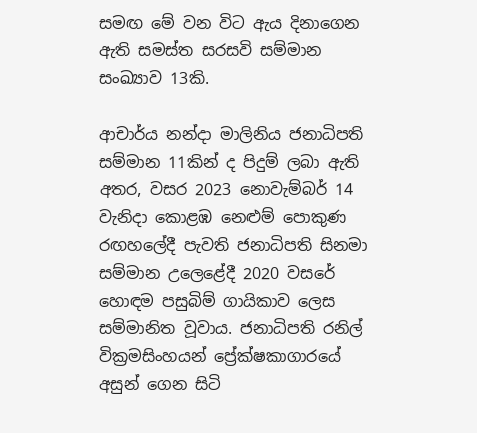සමඟ මේ වන විට ඇය දිනාගෙන ඇති සමස්ත සරසවි සම්මාන සංඛ්‍යාව 13කි.

ආචාර්ය නන්දා මාලිනිය ජනාධිපති සම්මාන 11කින් ද පිදුම් ලබා ඇති අතර, වසර 2023 නොවැම්බර් 14 වැනිදා කොළඹ නෙළුම් පොකුණ රඟහලේදී පැවති ජනාධිපති සිනමා සම්මාන උලෙළේදී 2020 වසරේ හොඳම පසුබිම් ගායිකාව ලෙස සම්මානිත වූවාය. ජනාධිපති රනිල් වික්‍රමසිංහයන් ප්‍රේක්ෂකාගාරයේ අසුන් ගෙන සිටි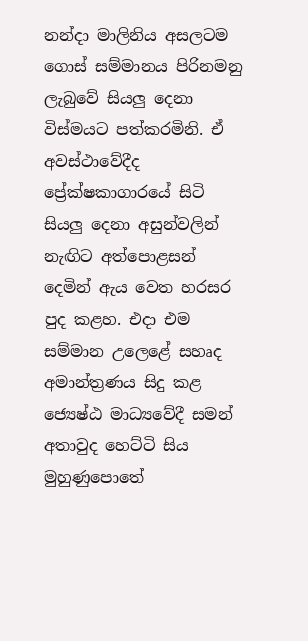නන්දා මාලිනිය අසලටම ගොස් සම්මානය පිරිනමනු ලැබුවේ සියලු දෙනා විස්මයට පත්කරමිනි. ඒ අවස්ථාවේදීද ප්‍රේක්ෂකාගාරයේ සිටි සියලු දෙනා අසුන්වලින් නැඟිට අත්පොළසන් දෙමින් ඇය වෙත හරසර පුද කළහ. එදා එම සම්මාන උලෙළේ සහෘද අමාන්ත්‍රණය සිදු කළ ජ්‍යෙෂ්ඨ මාධ්‍යවේදී සමන් අතාවුද හෙට්ටි සිය මුහුණුපොතේ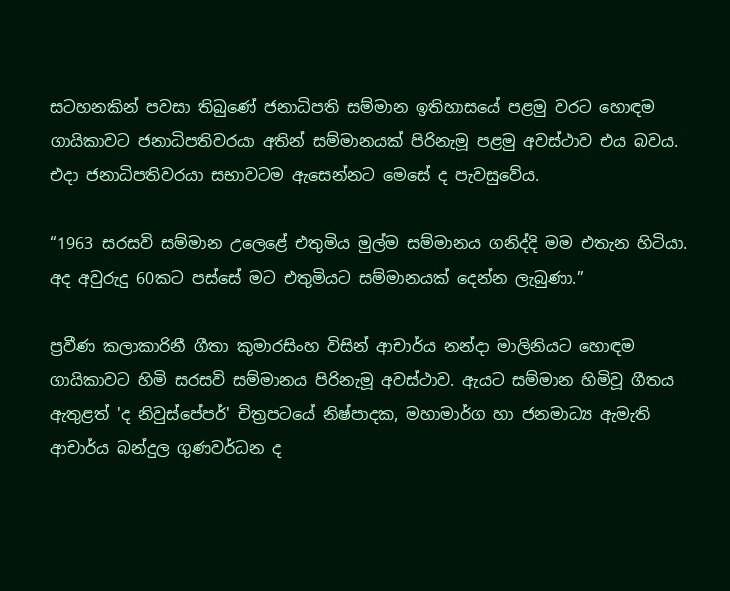සටහනකින් පවසා තිබුණේ ජනාධිපති සම්මාන ඉතිහාසයේ පළමු වරට හොඳම ගායිකාවට ජනාධිපතිවරයා අතින් සම්මානයක් පිරිනැමූ පළමු අවස්ථාව එය බවය. එදා ජනාධිපතිවරයා සභාවටම ඇසෙන්නට මෙසේ ද පැවසුවේය.

“1963 සරසවි සම්මාන උලෙළේ එතුමිය මුල්ම සම්මානය ගනිද්දි මම එතැන හිටියා. අද අවුරුදු 60කට පස්සේ මට එතුමියට සම්මානයක් දෙන්න ලැබුණා.”

ප්‍රවීණ කලාකාරිනී ගීතා කුමාරසිංහ විසින් ආචාර්ය නන්දා මාලිනියට හොඳම ගායිකාවට හිමි සරසවි සම්මානය පිරිනැමූ අවස්ථාව. ඇයට සම්මාන හිමිවූ ගීතය ඇතුළත් 'ද නිවුස්පේපර්' චිත්‍රපටයේ නිෂ්පාදක, මහාමාර්ග හා ජනමාධ්‍ය ඇමැති ආචාර්ය බන්දුල ගුණවර්ධන ද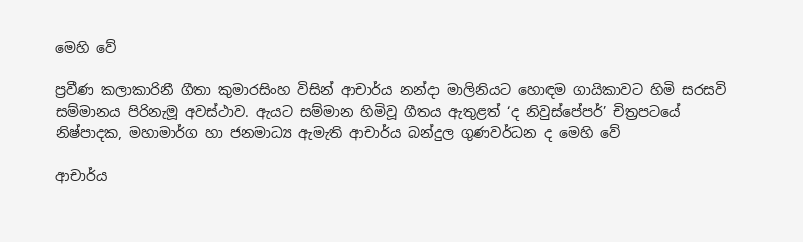මෙහි වේ

ප්‍රවීණ කලාකාරිනී ගීතා කුමාරසිංහ විසින් ආචාර්ය නන්දා මාලිනියට හොඳම ගායිකාවට හිමි සරසවි සම්මානය පිරිනැමූ අවස්ථාව. ඇයට සම්මාන හිමිවූ ගීතය ඇතුළත් ‘ද නිවුස්පේපර්’ චිත්‍රපටයේ නිෂ්පාදක, මහාමාර්ග හා ජනමාධ්‍ය ඇමැති ආචාර්ය බන්දුල ගුණවර්ධන ද මෙහි වේ

ආචාර්ය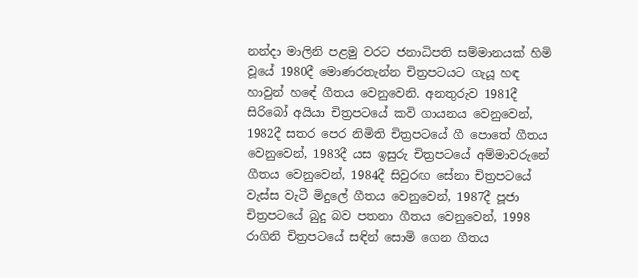නන්දා මාලිනි පළමු වරට ජනාධිපති සම්මානයක් හිමි වූයේ 1980දී මොණරතැන්න චිත්‍රපටයට ගැයූ හඳ හාවුන් හඳේ ගීතය වෙනුවෙනි. අනතුරුව 1981දී සිරිබෝ අයියා චිත්‍රපටයේ කවි ගායනය වෙනුවෙන්, 1982දී සතර පෙර නිමිති චිත්‍රපටයේ ගී පොතේ ගීතය වෙනුවෙන්, 1983දී යස ඉසුරු චිත්‍රපටයේ අම්මාවරුනේ ගීතය වෙනුවෙන්, 1984දී සිවුරඟ සේනා චිත්‍රපටයේ වැස්‌ස වැටී මිදුලේ ගීතය වෙනුවෙන්, 1987දී පූජා චිත්‍රපටයේ බුදු බව පතනා ගීතය වෙනුවෙන්, 1998 රාගිනි චිත්‍රපටයේ සඳින් සොමි ගෙන ගීතය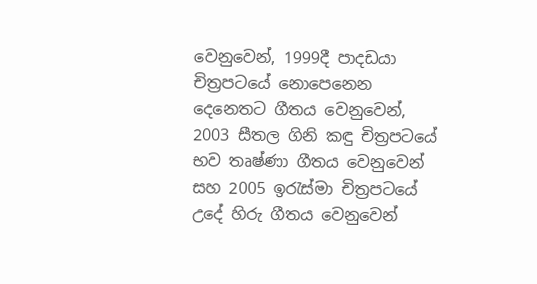වෙනුවෙන්, 1999දී පාදඩයා චිත්‍රපටයේ නොපෙනෙන දෙනෙතට ගීතය වෙනුවෙන්, 2003 සීතල ගිනි කඳු චිත්‍රපටයේ භව තෘෂ්ණා ගීතය වෙනුවෙන් සහ 2005 ඉරැස්‌මා චිත්‍රපටයේ උදේ හිරු ගීතය වෙනුවෙන්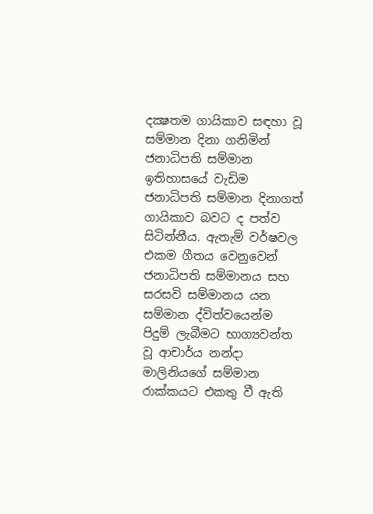දක්‍ෂතම ගායිකාව සඳහා වූ සම්මාන දිනා ගනිමින් ජනාධිපති සම්මාන ඉතිහාසයේ වැඩිම ජනාධිපති සම්මාන දිනාගත් ගායිකාව බවට ද පත්ව සිටින්නීය. ඇතැම් වර්ෂවල එකම ගීතය වෙනුවෙන් ජනාධිපති සම්මානය සහ සරසවි සම්මානය යන සම්මාන ද්විත්වයෙන්ම පිදුම් ලැබීමට භාග්‍යවන්ත වූ ආචාර්ය නන්දා මාලිනියගේ සම්මාන රාක්කයට එකතු වී ඇති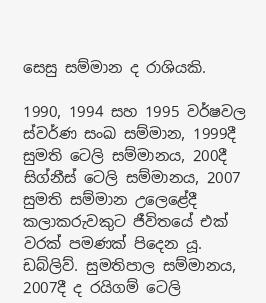සෙසු සම්මාන ද රාශියකි.

1990, 1994 සහ 1995 වර්ෂවල ස්‌වර්ණ සංඛ සම්මාන, 1999දී සුමති ටෙලි සම්මානය, 200දී සිග්නීස්‌ ටෙලි සම්මානය, 2007 සුමති සම්මාන උලෙළේදී කලාකරුවකුට ජීවිතයේ එක්‌ වරක්‌ පමණක්‌ පිදෙන යූ. ඩබ්ලිව්. සුමතිපාල සම්මානය, 2007දී ද රයිගම් ටෙලි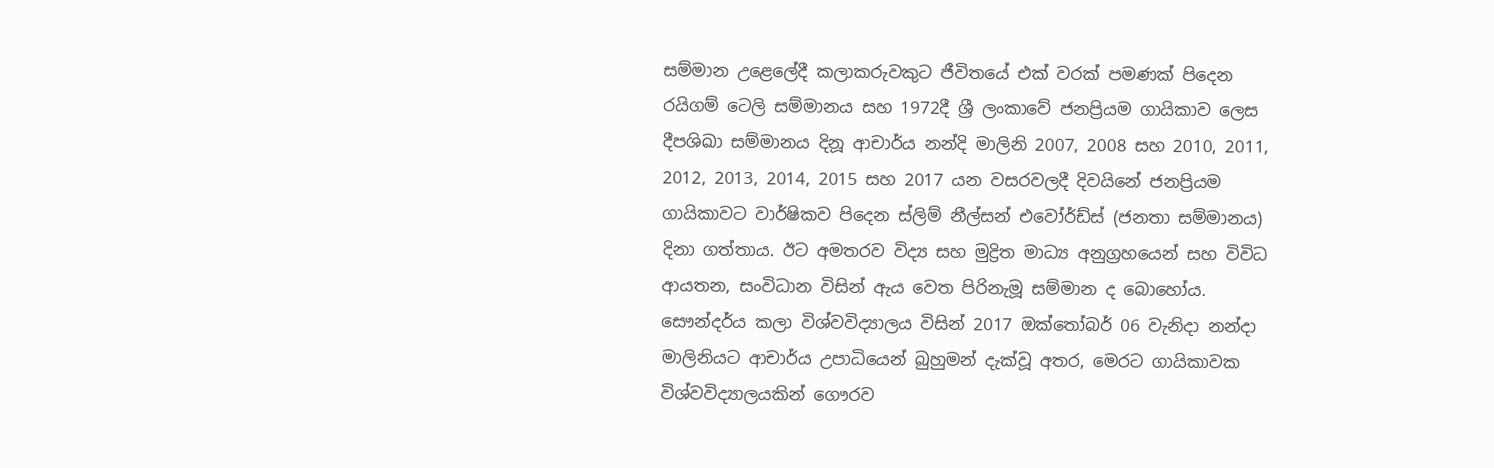සම්මාන උළෙලේදී කලාකරුවකුට ජීවිතයේ එක්‌ වරක්‌ පමණක්‌ පිදෙන රයිගම් ටෙලි සම්මානය සහ 1972දී ශ්‍රී ලංකාවේ ජනප්‍රියම ගායිකාව ලෙස දීපශිඛා සම්මානය දිනූ ආචාර්ය නන්දි මාලිනි 2007, 2008 සහ 2010, 2011, 2012, 2013, 2014, 2015 සහ 2017 යන වසරවලදී දිවයිනේ ජනප්‍රියම ගායිකාවට වාර්ෂිකව පිදෙන ස්‌ලිම් නීල්සන් එවෝර්ඩ්ස්‌ (ජනතා සම්මානය) දිනා ගත්තාය. ඊට අමතරව විද්‍ය සහ මුද්‍රිත මාධ්‍ය අනුග්‍රහයෙන් සහ විවිධ ආයතන, සංවිධාන විසින් ඇය වෙත පිරිනැමූ සම්මාන ද බොහෝය. සෞන්දර්ය කලා විශ්වවිද්‍යාලය විසින් 2017 ඔක්තෝබර් 06 වැනිදා නන්දා මාලිනියට ආචාර්ය උපාධියෙන් බුහුමන් දැක්වූ අතර, මෙරට ගායිකාවක විශ්වවිද්‍යාලයකින් ගෞරව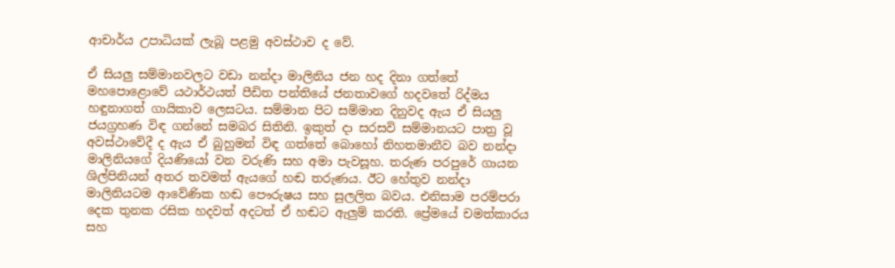ආචාර්ය උපාධියක්‌ ලැබූ පළමු අවස්ථාව ද වේ.

ඒ සියලු සම්මානවලට වඩා නන්දා මාලිනිය ජන හද දිනා ගත්තේ මහපොළොවේ යථාර්ථයත් පීඩිත පන්තියේ ජනතාවගේ හදවතේ රිද්මය හඳුනාගත් ගායිකාව ලෙසටය. සම්මාන පිට සම්මාන දිනුවද ඇය ඒ සියලු ජයග්‍රහණ විඳ ගන්නේ සමබර සිතිනි. ඉකුත් දා සරසවි සම්මානයට පාත්‍ර වූ අවස්ථාවේදී ද ඇය ඒ බුහුමන් විඳ ගත්තේ බොහෝ නිහතමානීව බව නන්දා මාලිනියගේ දියණියෝ වන වරුණි සහ අමා පැවසූහ. තරුණ පරපුරේ ගායන ශිල්පිනියන් අතර තවමත් ඇයගේ හඬ තරුණය. ඊට හේතුව නන්දා මාලිනියටම ආවේණික හඬ පෞරුෂය සහ සුලලිත බවය. එනිසාම පරම්පරා දෙක තුනක රසික හදවත් අදටත් ඒ හඬට ඇලුම් කරති. ප්‍රේමයේ චමත්කාරය සහ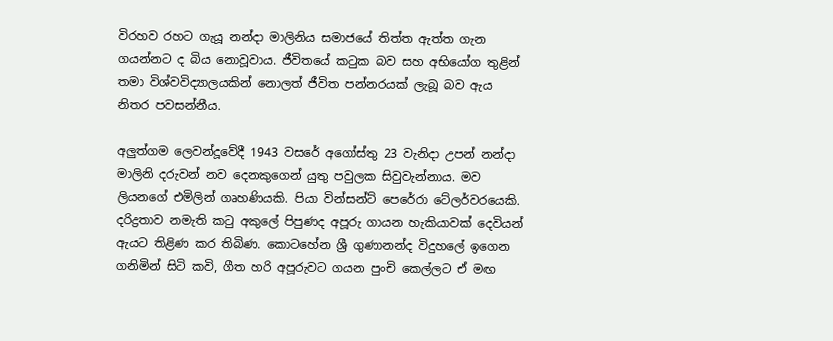විරහව රහට ගැයූ නන්දා මාලිනිය සමාජයේ තිත්ත ඇත්ත ගැන ගයන්නට ද බිය නොවූවාය. ජීවිතයේ කටුක බව සහ අභියෝග තුළින් තමා විශ්වවිද්‍යාලයකින් නොලත් ජීවිත පන්නරයක් ලැබූ බව ඇය නිතර පවසන්නීය.

අලුත්ගම ලෙවන්දූවේදී 1943 වසරේ අගෝස්තු 23 වැනිදා උපන් නන්දා මාලිනි දරුවන් නව දෙනකුගෙන් යුතු පවුලක සිවුවැන්නාය. මව ලියනගේ එමිලින් ගෘහණියකි. පියා වින්සන්ට් පෙරේරා ටේලර්වරයෙකි. දරිද්‍රතාව නමැති කටු අකුලේ පිපුණද අපූරු ගායන හැකියාවක් දෙවියන් ඇයට තිළිණ කර තිබිණ. කොටහේන ශ්‍රී ගුණානන්ද විදුහලේ ඉගෙන ගනිමින් සිටි කවි, ගීත හරි අපූරුවට ගයන පුංචි කෙල්ලට ඒ මඟ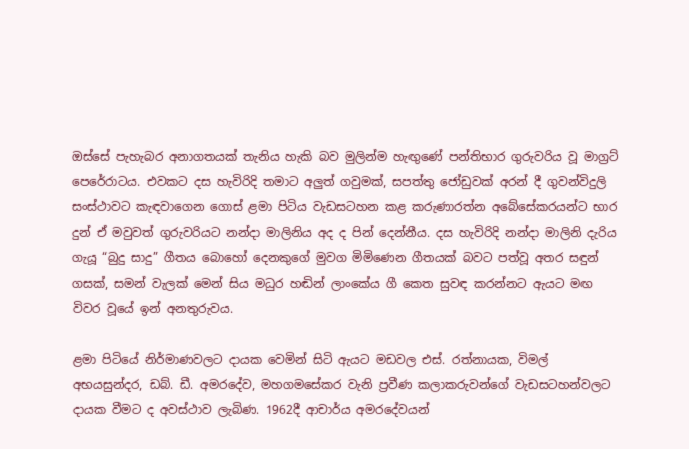ඔස්සේ පැහැබර අනාගතයක් තැනිය හැකි බව මුලින්ම හැඟුණේ පන්තිභාර ගුරුවරිය වූ මාග්‍රට් පෙරේරාටය. එවකට දස හැවිරිදි තමාට අලුත් ගවුමක්, සපත්තු ජෝඩුවක් අරන් දී ගුවන්විදුලි සංස්ථාවට කැඳවාගෙන ගොස් ළමා පිටිය වැඩසටහන කළ කරුණාරත්න අබේසේකරයන්ට භාර දුන් ඒ මවුවත් ගුරුවරියට නන්දා මාලිනිය අද ද පින් දෙන්නීය. දස හැවිරිදි නන්දා මාලිනි දැරිය ගැයූ “බුදු සාදු” ගීතය බොහෝ දෙනකුගේ මුවග මිමිණෙන ගීතයක් බවට පත්වූ අතර සඳුන් ගසක්, සමන් වැලක් මෙන් සිය මධුර හඬින් ලාංකේය ගී කෙත සුවඳ කරන්නට ඇයට මඟ විවර වූයේ ඉන් අනතුරුවය.

ළමා පිටියේ නිර්මාණවලට දායක වෙමින් සිටි ඇයට මඩවල එස්. රත්නායක, විමල් අභයසුන්දර, ඩබ්. ඩී. අමරදේව, මහගමසේකර වැනි ප්‍රවීණ කලාකරුවන්ගේ වැඩසටහන්වලට දායක වීමට ද අවස්ථාව ලැබිණ. 1962දී ආචාර්ය අමරදේවයන්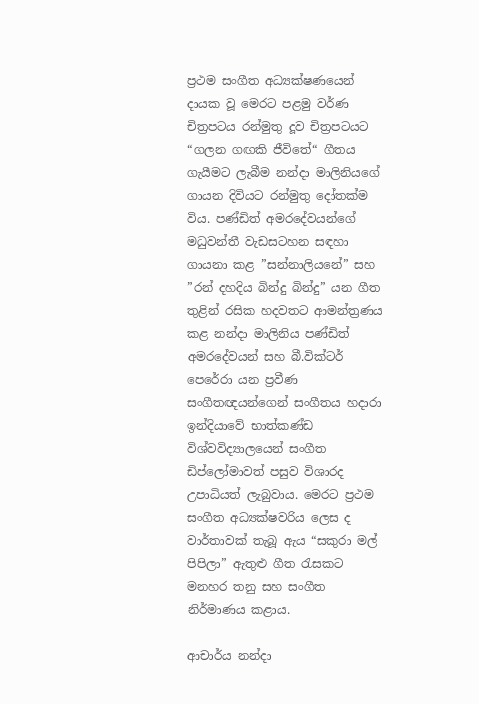ප්‍රථම සංගීත අධ්‍යක්ෂණයෙන් දායක වූ මෙරට පළමු වර්ණ චිත්‍රපටය රන්මුතු දූව චිත්‍රපටයට “ගලන ගඟකි ජීවිතේ“ ගීතය ගැයීමට ලැබීම නන්දා මාලිනියගේ ගායන දිවියට රන්මුතු දෝතක්ම විය. පණ්ඩිත් අමරදේවයන්ගේ මධුවන්තී වැඩසටහන සඳහා ගායනා කළ ”සන්නාලියනේ” සහ ”රන් දහදිය බින්දු බින්දු” යන ගීත තුළින් රසික හදවතට ආමන්ත්‍රණය කළ නන්දා මාලිනිය පණ්ඩිත් අමරදේවයන් සහ බී.වික්ටර් පෙරේරා යන ප්‍රවීණ සංගීතඥයන්ගෙන් සංගීතය හදාරා ඉන්දියාවේ භාත්කණ්ඩ විශ්වවිද්‍යාලයෙන් සංගීත ඩිප්ලෝමාවත් පසුව විශාරද උපාධියත් ලැබුවාය. මෙරට ප්‍රථම සංගීත අධ්‍යක්ෂවරිය ලෙස ද වාර්තාවක් තැබූ ඇය “සකුරා මල් පිපිලා” ඇතුළු ගීත රැසකට මනහර තනු සහ සංගීත නිර්මාණය කළාය.

ආචාර්ය නන්දා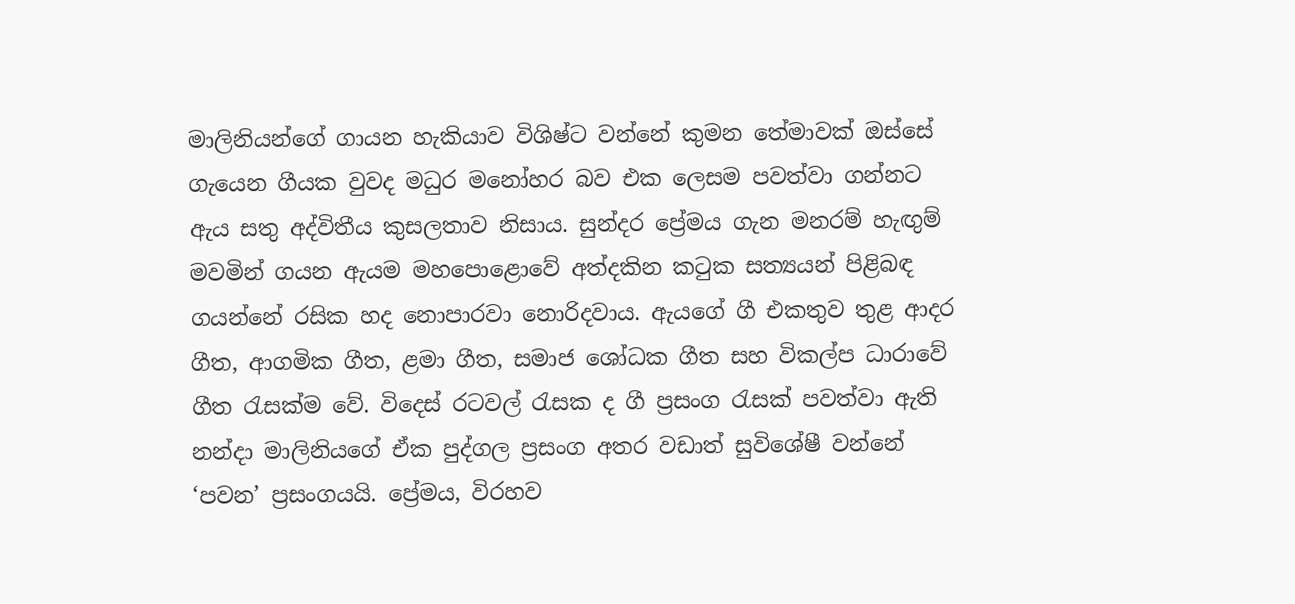මාලිනියන්ගේ ගායන හැකියාව විශිෂ්ට වන්නේ කුමන තේමාවක් ඔස්සේ ගැයෙන ගීයක වුවද මධුර මනෝහර බව එක ලෙසම පවත්වා ගන්නට ඇය සතු අද්විතීය කුසලතාව නිසාය. සුන්දර ප්‍රේමය ගැන මනරම් හැඟුම් මවමින් ගයන ඇයම මහපොළොවේ අත්දකින කටුක සත්‍යයන් පිළිබඳ ගයන්නේ රසික හද නොපාරවා නොරිදවාය. ඇයගේ ගී එකතුව තුළ ආදර ගීත, ආගමික ගීත, ළමා ගීත, සමාජ ශෝධක ගීත සහ විකල්ප ධාරාවේ ගීත රැසක්ම වේ. විදෙස් රටවල් රැසක ද ගී ප්‍රසංග රැසක් පවත්වා ඇති නන්දා මාලිනියගේ ඒක පුද්ගල ප්‍රසංග අතර වඩාත් සුවිශේෂී වන්නේ ‘පවන’ ප්‍රසංගයයි. ප්‍රේමය, විරහව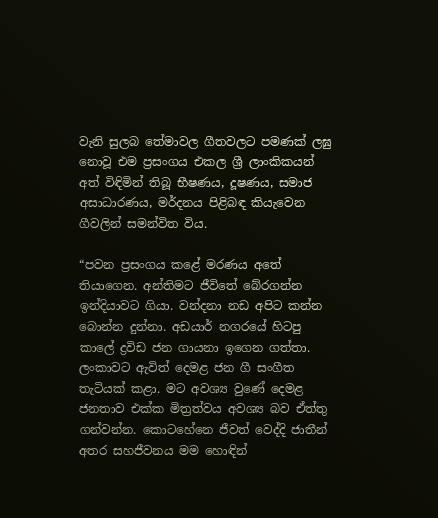වැනි සුලබ තේමාවල ගීතවලට පමණක් ලඝු නොවූ එම ප්‍රසංගය එකල ශ්‍රී ලාංකිකයන් අත් විඳිමින් තිබූ භීෂණය, දූෂණය, සමාජ අසාධාරණය, මර්දනය පිළිබඳ කියැවෙන ගීවලින් සමන්විත විය.

“පවන ප්‍රසංගය කළේ මරණය අතේ තියාගෙන. අන්තිමට ජීවිතේ බේරගන්න ඉන්දියාවට ගියා. වන්දනා නඩ අපිට කන්න බොන්න දුන්නා. අඩයාර් නගරයේ හිටපු කාලේ ද්‍රවිඩ ජන ගායනා ඉගෙන ගත්තා. ලංකාවට ඇවිත් දෙමළ ජන ගී සංගීත තැටියක් කළා. මට අවශ්‍ය වුණේ දෙමළ ජනතාව එක්ක මිත්‍රත්වය අවශ්‍ය බව ඒත්තු ගන්වන්න. කොටහේනෙ ජීවත් වෙද්දි ජාතීන් අතර සහජීවනය මම හොඳින්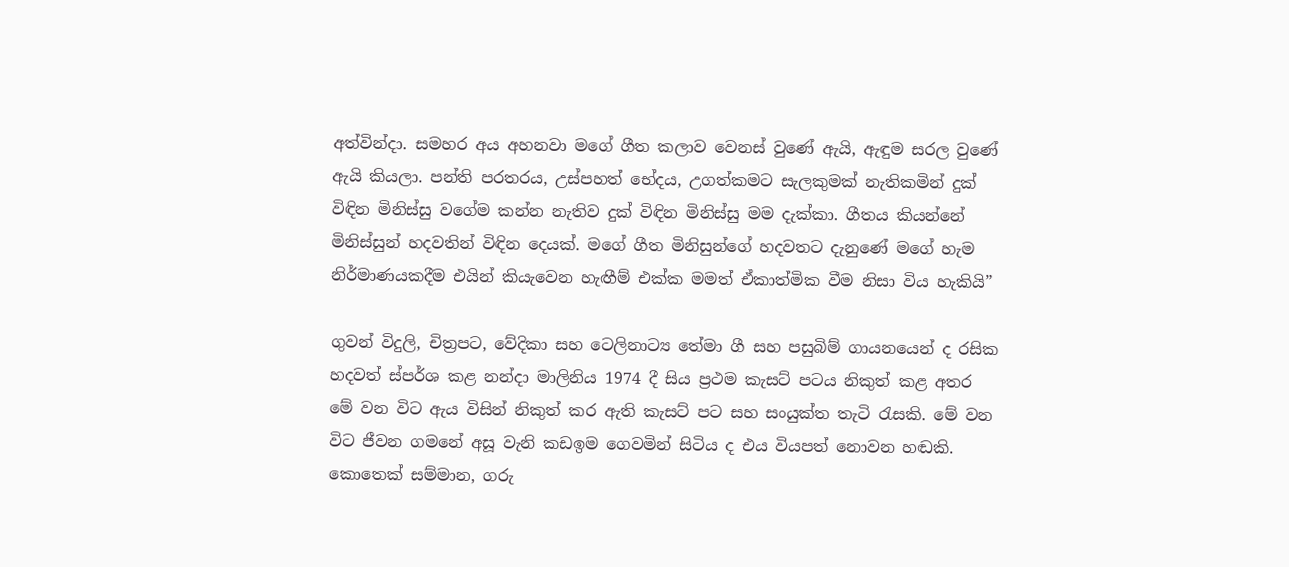අත්වින්දා. සමහර අය අහනවා මගේ ගීත කලාව වෙනස් වුණේ ඇයි, ඇඳුම සරල වුණේ ඇයි කියලා. පන්ති පරතරය, උස්පහත් භේදය, උගත්කමට සැලකුමක් නැතිකමින් දුක් විඳින මිනිස්සු වගේම කන්න නැතිව දුක් විඳින මිනිස්සු මම දැක්කා. ගීතය කියන්නේ මිනිස්සුන් හදවතින් විඳින දෙයක්. මගේ ගීත මිනිසුන්ගේ හදවතට දැනුණේ මගේ හැම නිර්මාණයකදීම එයින් කියැවෙන හැඟීම් එක්ක මමත් ඒකාත්මික වීම නිසා විය හැකියි”

ගුවන් විදුලි, චිත්‍රපට, වේදිකා සහ ටෙලිනාට්‍ය තේමා ගී සහ පසුබිම් ගායනයෙන් ද රසික හදවත් ස්පර්ශ කළ නන්දා මාලිනිය 1974 දී සිය ප්‍රථම කැසට් පටය නිකුත් කළ අතර මේ වන විට ඇය විසින් නිකුත් කර ඇති කැසට් පට සහ සංයුක්ත තැටි රැසකි. මේ වන විට ජීවන ගමනේ අසූ වැනි කඩඉම ගෙවමින් සිටිය ද එය වියපත් නොවන හඬකි. කොතෙක් සම්මාන, ගරු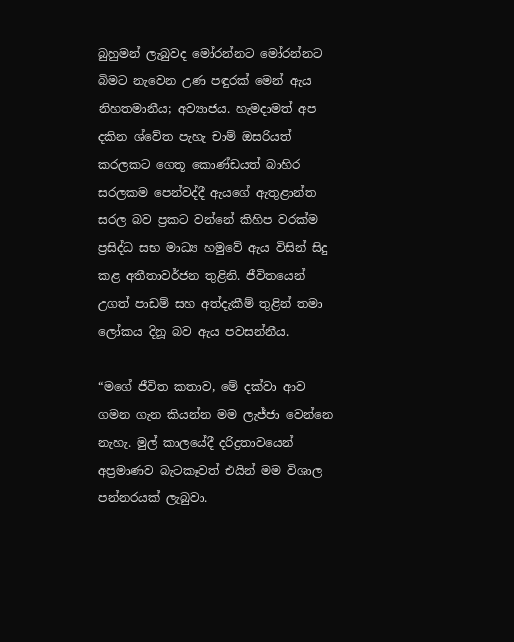බුහුමන් ලැබුවද මෝරන්නට මෝරන්නට බිමට නැවෙන උණ පඳුරක් මෙන් ඇය නිහතමානීය; අව්‍යාජය. හැමදාමත් අප දකින ශ්වේත පැහැ චාම් ඔසරියත් කරලකට ගෙතූ කොණ්ඩයත් බාහිර සරලකම පෙන්වද්දී ඇයගේ ඇතුළාන්ත සරල බව ප්‍රකට වන්නේ කිහිප වරක්ම ප්‍රසිද්ධ සභ මාධ්‍ය හමුවේ ඇය විසින් සිදු කළ අතීතාවර්ජන තුළිනි. ජීවිතයෙන් උගත් පාඩම් සහ අත්දැකීම් තුළින් තමා ලෝකය දිනූ බව ඇය පවසන්නීය.

“මගේ ජීවිත කතාව, මේ දක්වා ආව ගමන ගැන කියන්න මම ලැජ්ජා වෙන්නෙ නැහැ. මුල් කාලයේදී දරිද්‍රතාවයෙන් අප්‍රමාණව බැටකෑවත් එයින් මම විශාල පන්නරයක් ලැබුවා.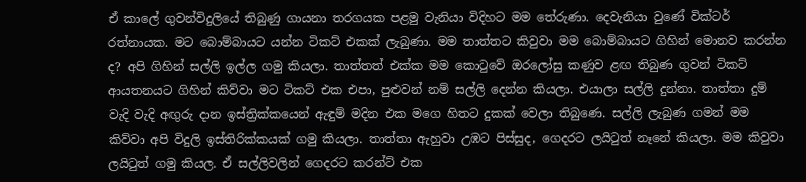ඒ කාලේ ගුවන්විදුලියේ තිබුණු ගායනා තරගයක පළමු වැනියා විදිහට මම තේරුණා. දෙවැනියා වුණේ වික්ටර් රත්නායක. මට බොම්බායට යන්න ටිකට් එකක් ලැබුණා. මම තාත්තට කිවුවා මම බොම්බායට ගිහින් මොනව කරන්න ද? අපි ගිහින් සල්ලි ඉල්ල ගමු කියලා. තාත්තත් එක්ක මම කොටුවේ ඔරලෝසු කණුව ළඟ තිබුණ ගුවන් ටිකට් ආයතනයට ගිහින් කිව්වා මට ටිකට් එක එපා, පුළුවන් නම් සල්ලි දෙන්න කියලා. එයාලා සල්ලි දුන්නා. තාත්තා දුම් වැදි වැදි අඟුරු දාන ඉස්ත්‍රික්කයෙන් ඇඳුම් මදින එක මගෙ හිතට දුකක් වෙලා තිබුණෙ. සල්ලි ලැබුණ ගමන් මම කිව්වා අපි විදුලි ඉස්තිරික්කයක් ගමු කියලා. තාත්තා ඇහුවා උඹට පිස්සුද, ගෙදරට ලයිටුත් නෑනේ කියලා. මම කිවුවා ලයිටුත් ගමු කියල. ඒ සල්ලිවලින් ගෙදරට කරන්ට් එක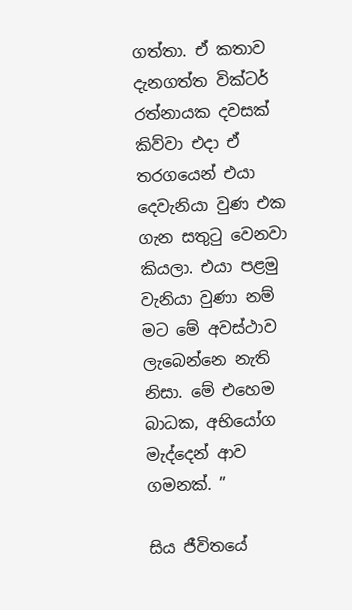ගත්තා. ඒ කතාව දැනගත්ත වික්ටර් රත්නායක දවසක් කිව්වා එදා ඒ තරගයෙන් එයා දෙවැනියා වුණ එක ගැන සතුටු වෙනවා කියලා. එයා පළමු වැනියා වුණා නම් මට මේ අවස්ථාව ලැබෙන්නෙ නැති නිසා. මේ එහෙම බාධක, අභියෝග මැද්දෙන් ආව ගමනක්. ”

සිය ජීවිතයේ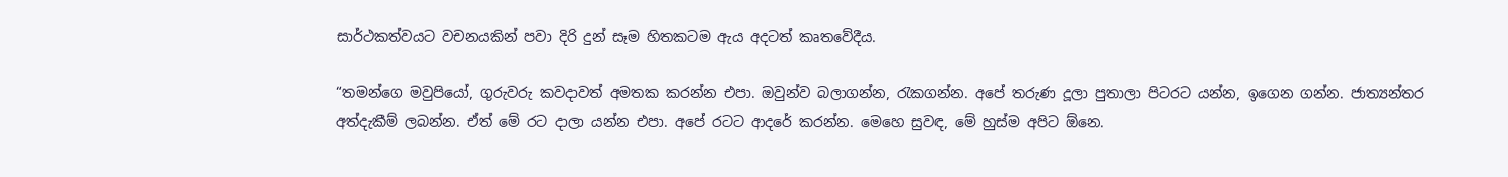සාර්ථකත්වයට වචනයකින් පවා දිරි දුන් සෑම හිතකටම ඇය අදටත් කෘතවේදීය.

“තමන්ගෙ මවුපියෝ, ගුරුවරු කවදාවත් අමතක කරන්න එපා. ඔවුන්ව බලාගන්න, රැකගන්න. අපේ තරුණ දූලා පුතාලා පිටරට යන්න, ඉගෙන ගන්න. ජාත්‍යන්තර අත්දැකීම් ලබන්න. ඒත් මේ රට දාලා යන්න එපා. අපේ රටට ආදරේ කරන්න. මෙහෙ සුවඳ, මේ හුස්ම අපිට ඕනෙ.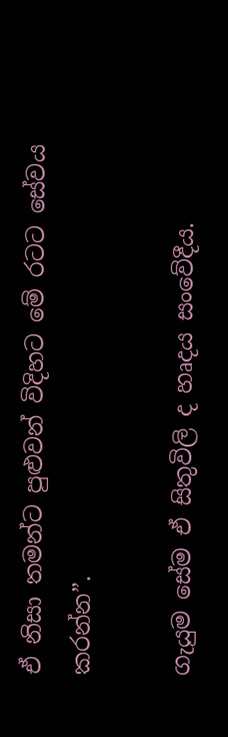ඒ නිසා තමන්ට පුළුවන් විදිහට මේ රටට සේවය කරන්න”.

ගැයුම සේම ඒ සිතුවිලි ද හෘදය සංවේදීය.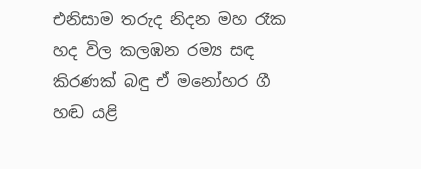එනිසාම තරුද නිදන මහ රෑක හද විල කලඹන රම්‍ය සඳ කිරණක් බඳු ඒ මනෝහර ගී හඬ යළි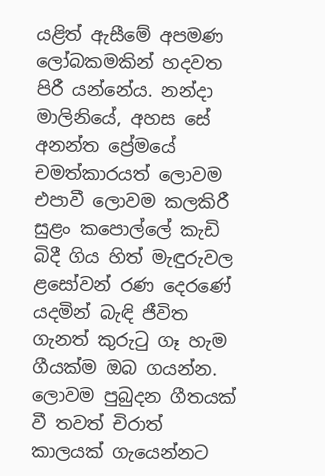යළිත් ඇසීමේ අපමණ ලෝබකමකින් හදවත පිරී යන්නේය. නන්දා මාලිනියේ, අහස සේ අනන්ත ප්‍රේමයේ චමත්කාරයත් ලොවම එපාවී ලොවම කලකිරී සුළං කපොල්ලේ කැඩි බිදී ගිය හිත් මැඳුරුවල ළසෝවන් රණ දෙරණේ යදමින් බැඳි ජීවිත ගැනත් කුරුටු ගෑ හැම ගීයක්ම ඔබ ගයන්න. ලොවම පුබුදන ගීතයක් වී තවත් චිරාත් කාලයක් ගැයෙන්නට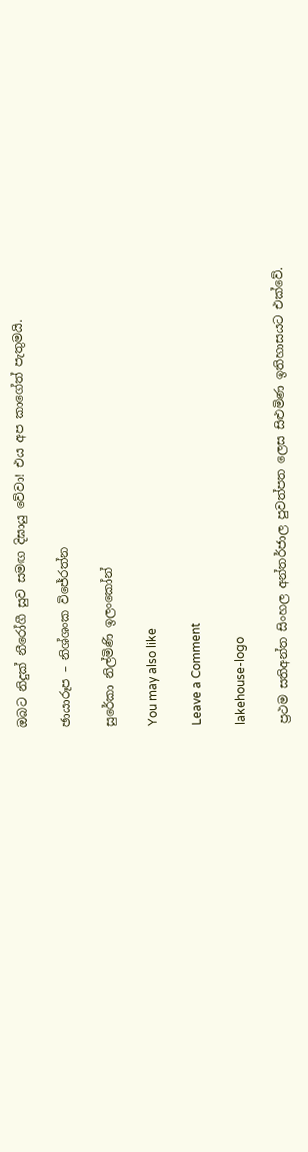ඔබට නිදුක් නීරෝගී සුව සමඟ දිඝායු වේවා! එය අප කාගේත් පැතුමයි.

ඡායාරූප – නිශ්ශංක විජේරත්න

සුරේකා නිල්මිණි ඉලංකෝන්

You may also like

Leave a Comment

lakehouse-logo

ප්‍රථම සතිඅන්ත සිංහල අන්තර්ජාල පුවත්පත ලෙස සිළුමිණ ඉතිහාසයට එක්වේ.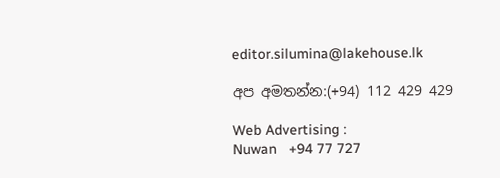editor.silumina@lakehouse.lk

අප අමතන්න:(+94) 112 429 429

Web Advertising :
Nuwan   +94 77 727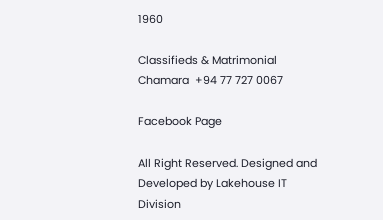1960

Classifieds & Matrimonial
Chamara  +94 77 727 0067

Facebook Page

All Right Reserved. Designed and Developed by Lakehouse IT Division